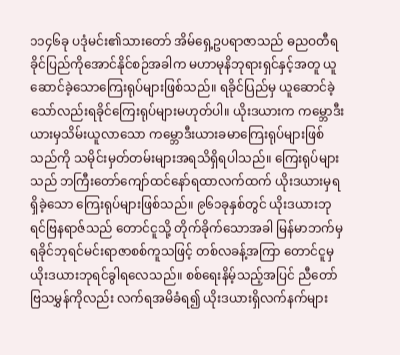၁၁၄၆ခု ပဒုံမင်း၏သားတော် အိမ်ရှေ့ဥပရာဇာသည် ဓညဝတီရခိုင်ပြည်ကိုအောင်နိုင်စဉ်အခါက မဟာမုနိဘုရားရှင်နှင့်အတူ ယူဆောင်ခဲ့သောကြေးရုပ်များဖြစ်သည်။ ရခိုင်ပြည်မှ ယူဆောင်ခဲ့သော်လည်းရခိုင်ကြေးရုပ်များမဟုတ်ပါ။ ယိုးဒယားက ကမ္ဘောဒီးယားမှသိမ်းယူလာသော ကမ္ဘောဒီးယားခမာကြေးရုပ်များဖြစ်သည်ကို သမိုင်းမှတ်တမ်းများအရသိရှိရပါသည်။ ကြေးရုပ်များသည် ဘကြီးတော်ကျော်ထင်နော်ရထာလက်ထက် ယိုးဒယားမှရရှိခဲ့သော ကြေးရုပ်များဖြစ်သည်။ ၉၆၁ခုနှစ်တွင် ယိုးဒယားဘုရင်ဗြနရာဇ်သည် တောင်ငူသို့ တိုက်ခိုက်သောအခါ မြန်မာဘက်မှ ရခိုင်ဘုရင်မင်းရာဇာစစ်ကူသဖြင့် တစ်လခန့်အကြာ တောင်ငူမှယိုးဒယားဘုရင်ခွါရလေသည်။ စစ်ရေးနိမ့်သည့်အပြင် ညီတော်ဗြသမွှန်ကိုလည်း လက်ရအမိခံရ၍ ယိုးဒယားရှိလက်နက်များ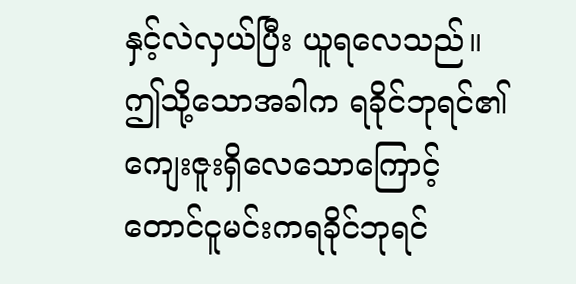နှင့်လဲလှယ်ပြီး ယူရလေသည်။ ဤသို့သောအခါက ရခိုင်ဘုရင်၏ ကျေးဇူးရှိလေသောကြောင့် တောင်ငူမင်းကရခိုင်ဘုရင်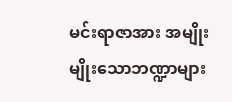မင်းရာဇာအား အမျိုးမျိုးသောဘဏ္ဍာများ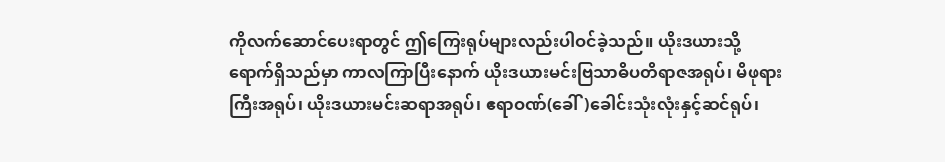ကိုလက်ဆောင်ပေးရာတွင် ဤကြေးရုပ်များလည်းပါဝင်ခဲ့သည်။ ယိုးဒယားသို့ရောက်ရှိသည်မှာ ကာလကြာပြီးနောက် ယိုးဒယားမင်းဗြသာဓိပတိရာဇအရုပ်၊ မိဖုရားကြီးအရုပ်၊ ယိုးဒယားမင်းဆရာအရုပ်၊ ဧရာဝဏ်(ခေါ်)ခေါင်းသုံးလုံးနှင့်ဆင်ရုပ်၊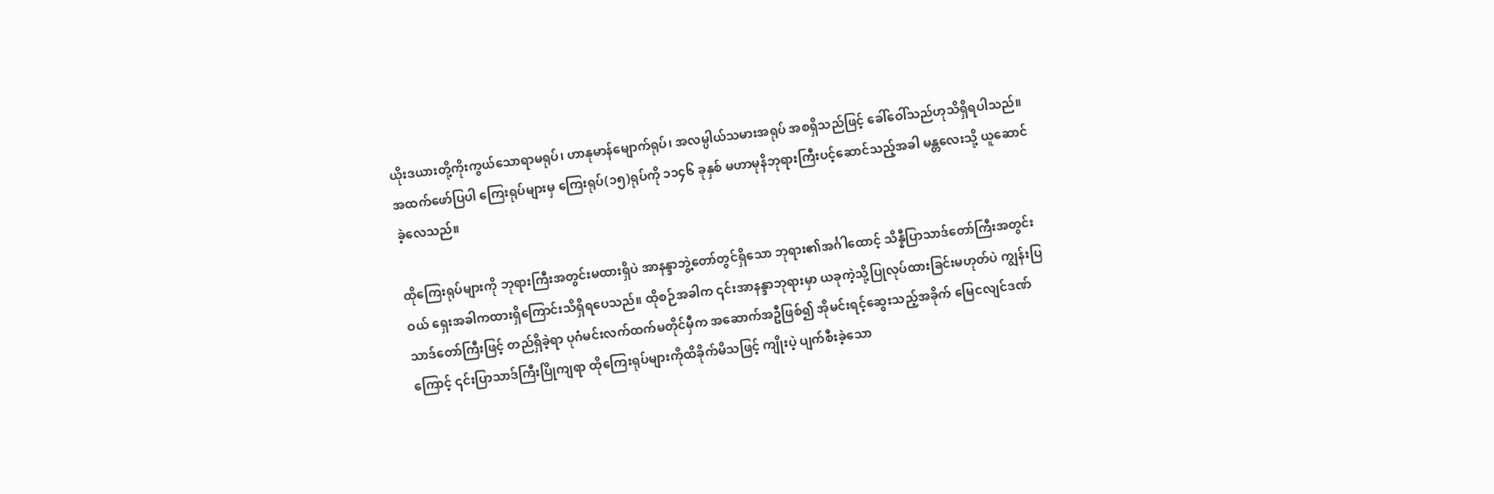ယိုးဒယားတို့ကိုးကွယ်သောရာမရုပ်၊ ဟာနုမာန်မျောက်ရုပ်၊ အလမ္ပါယ်သမားအရုပ် အစရှိသည်ဖြင့် ခေါ်ဝေါ်သည်ဟုသိရှိရပါသည်။ အထက်ဖော်ပြပါ ကြေးရုပ်များမှ ကြေးရုပ်(၁၅)ရုပ်ကို ၁၁၄၆ ခုနှစ် မဟာမုနိဘုရားကြီးပင့်ဆောင်သည့်အခါ မန္တလေးသို့ ယူဆောင်ခဲ့လေသည်။

ထိုကြေးရုပ်များကို ဘုရားကြီးအတွင်းမထားရှိပဲ အာနန္ဒာဘွဲ့တော်တွင်ရှိသော ဘုရား၏အင်္ဂါထောင့် သိန္နီပြာသာဒ်တော်ကြီးအတွင်းဝယ် ရှေးအခါကထားရှိကြောင်းသိရှိရပေသည်။ ထိုစဉ်အခါက ၎င်းအာနန္ဒာဘုရားမှာ ယခုကဲ့သို့ပြုလုပ်ထားခြင်းမဟုတ်ပဲ ကျွန်းပြသာဒ်တော်ကြီးဖြင့် တည်ရှိခဲ့ရာ ပုဂံမင်းလက်ထက်မတိုင်မှီက အဆောက်အဦဖြစ်၍ အိုမင်းရင့်ဆွေးသည့်အခိုက် မြေငလျင်ဒဏ်ကြောင့် ၎င်းပြာသာဒ်ကြီးပြိုကျရာ ထိုကြေးရုပ်များကိုထိခိုက်မိသဖြင့် ကျိုးပဲ့ ပျက်စီးခဲ့သော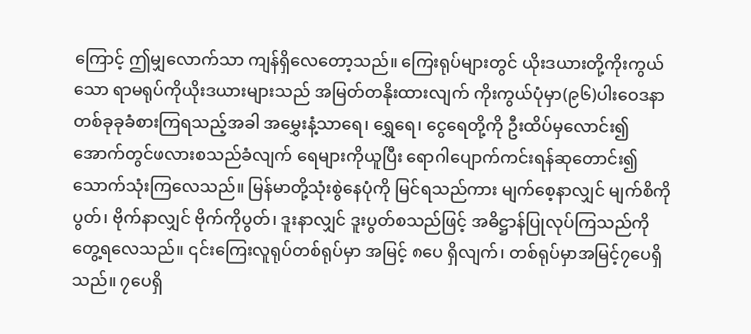ကြောင့် ဤမျှလောက်သာ ကျန်ရှိလေတော့သည်။ ကြေးရုပ်များတွင် ယိုးဒယားတို့ကိုးကွယ်သော ရာမရုပ်ကိုယိုးဒယားများသည် အမြတ်တနိုးထားလျက် ကိုးကွယ်ပုံမှာ(၉၆)ပါးဝေဒနာတစ်ခုခုခံစားကြရသည့်အခါ အမွှေးနံ့သာရေ၊ ရွှေရေ၊ ငွေရေတို့ကို ဦးထိပ်မှလောင်း၍ အောက်တွင်ဖလားစသည်ခံလျက် ရေများကိုယူပြီး ရောဂါပျောက်ကင်းရန်ဆုတောင်း၍ သောက်သုံးကြလေသည်။ မြန်မာတို့သုံးစွဲနေပုံကို မြင်ရသည်ကား မျက်စေ့နာလျှင် မျက်စိကိုပွတ်၊ ဗိုက်နာလျှင် ဗိုက်ကိုပွတ်၊ ဒူးနာလျှင် ဒူးပွတ်စသည်ဖြင့် အဓိဋ္ဌာန်ပြုလုပ်ကြသည်ကို တွေ့ရလေသည်။ ၎င်းကြေးလူရုပ်တစ်ရုပ်မှာ အမြင့် ၈ပေ ရှိလျက်၊ တစ်ရုပ်မှာအမြင့်၇ပေရှိသည်။ ၇ပေရှိ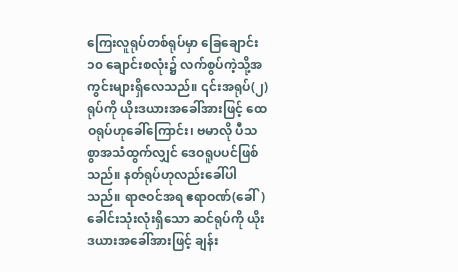ကြေးလူရုပ်တစ်ရုပ်မှာ ခြေချောင်း ၁၀ ချောင်းစလုံး၌ လက်စွပ်ကဲ့သို့အကွင်းများရှိလေသည်။ ၎င်းအရုပ်(၂)ရုပ်ကို ယိုးဒယားအခေါ်အားဖြင့် ထေဝရုပ်ဟုခေါ်ကြောင်း၊ ဗမာလို ပီသစွာအသံထွက်လျှင် ဒေဝရူပပင်ဖြစ်သည်။ နတ်ရုပ်ဟုလည်းခေါ်ပါသည်။ ရာဇဝင်အရ ဧရာဝဏ်(ခေါ်)ခေါင်းသုံးလုံးရှိသော ဆင်ရုပ်ကို ယိုးဒယားအခေါ်အားဖြင့် ချန်း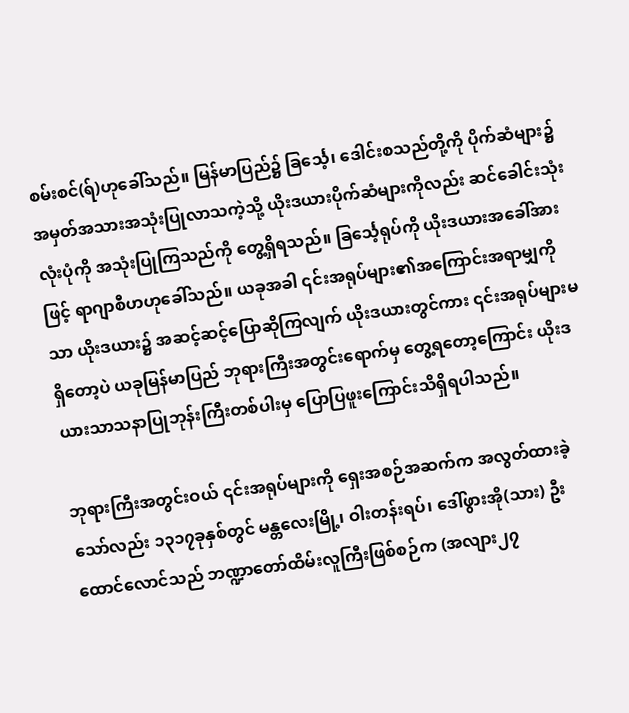စမ်းစင်(ရ်)ဟုခေါ်သည်။ မြန်မာပြည်၌ ခြင်္သေ့၊ ဒေါင်းစသည်တို့ကို ပိုက်ဆံများ၌ အမှတ်အသားအသုံးပြုလာသကဲ့သို့ ယိုးဒယားပိုက်ဆံများကိုလည်း ဆင်ခေါင်းသုံးလုံးပုံကို အသုံးပြုကြသည်ကို တွေ့ရှိရသည်။ ခြင်္သေ့ရုပ်ကို ယိုးဒယားအခေါ်အားဖြင့် ရာဂျာစီဟဟုခေါ်သည်။ ယခုအခါ ၎င်းအရုပ်များ၏အကြောင်းအရာမျှကိုသာ ယိုးဒယား၌ အဆင့်ဆင့်ပြောဆိုကြလျက် ယိုးဒယားတွင်ကား ၎င်းအရုပ်များမရှိတော့ပဲ ယခုမြန်မာပြည် ဘုရားကြီးအတွင်းရောက်မှ တွေ့ရတော့ကြောင်း ယိုးဒယားသာသနာပြုဘုန်းကြီးတစ်ပါးမှ ပြောပြဖူးကြောင်းသိရှိရပါသည်။

ဘုရားကြီးအတွင်းဝယ် ၎င်းအရုပ်များကို ရှေးအစဉ်အဆက်က အလွတ်ထားခဲ့သော်လည်း ၁၃၁၇ခုနှစ်တွင် မန္တလေးမြို့၊ ဝါးတန်းရပ်၊ ဒေါ်ဖွားအို(သား) ဦးထောင်လောင်သည် ဘဏ္ဍာတော်ထိမ်းလူကြီးဖြစ်စဉ်က (အလျား၂၇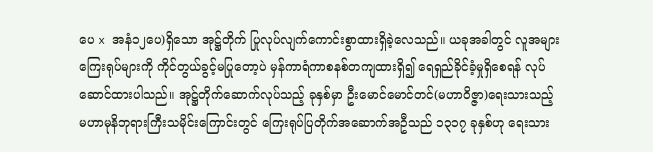ပေ x အနံ၁၂ပေ)ရှိသော အုဋ္ဌ်တိုက် ပြုလုပ်လျက်ကောင်းစွာထားရှိခဲ့လေသည်။ ယခုအခါတွင် လူအများကြေးရုပ်များကို ကိုင်တွယ်ခွင့်မပြုတော့ပဲ မှန်ကာရံကာစနစ်တကျထားရှိ၍ ရေရှည်ခိုင်ခံ့မှုရှိစေရန် လုပ်ဆောင်ထားပါသည်။ အုဋ္ဌ်တိုက်ဆောက်လုပ်သည့် ခုနှစ်မှာ ဦးမောင်မောင်တင်(မဟာဝိဇ္ဇာ)ရေးသားသည့် မဟာမုနိဘုရားကြီးသမိုင်းကြောင်းတွင် ကြေးရုပ်ပြတိုက်အဆောက်အဦသည် ၁၃၁၇ ခုနှစ်ဟု ရေးသား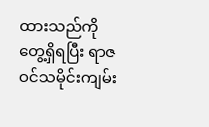ထားသည်ကိုတွေ့ရှိရပြီး ရာဇဝင်သမိုင်းကျမ်း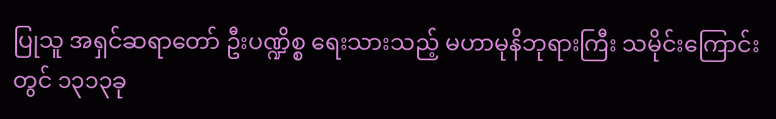ပြုသူ အရှင်ဆရာတော် ဦးပဏ္ဍိစ္စ ရေးသားသည့် မဟာမုနိဘုရားကြီး သမိုင်းကြောင်းတွင် ၁၃၁၃ခု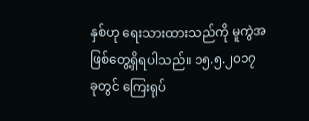နှစ်ဟု ရေးသားထားသည်ကို မူကွဲအဖြစ်တွေ့ရှိရပါသည်။ ၁၅.၅.၂၀၁၇ ခုတွင် ကြေးရုပ်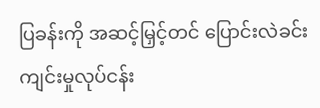ပြခန်းကို အဆင့်မြှင့်တင် ပြောင်းလဲခင်းကျင်းမှုလုပ်ငန်း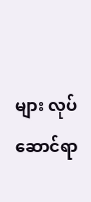များ လုပ်ဆောင်ရာ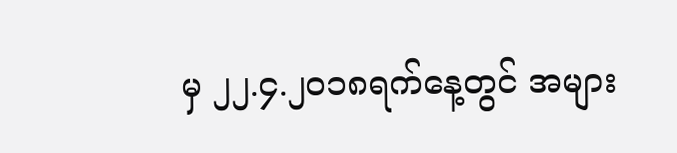မှ ၂၂.၄.၂၀၁၈ရက်နေ့တွင် အများ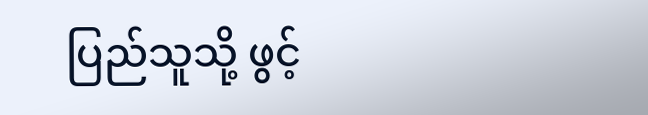ပြည်သူသို့ ဖွင့်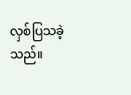လှစ်ပြသခဲ့သည်။